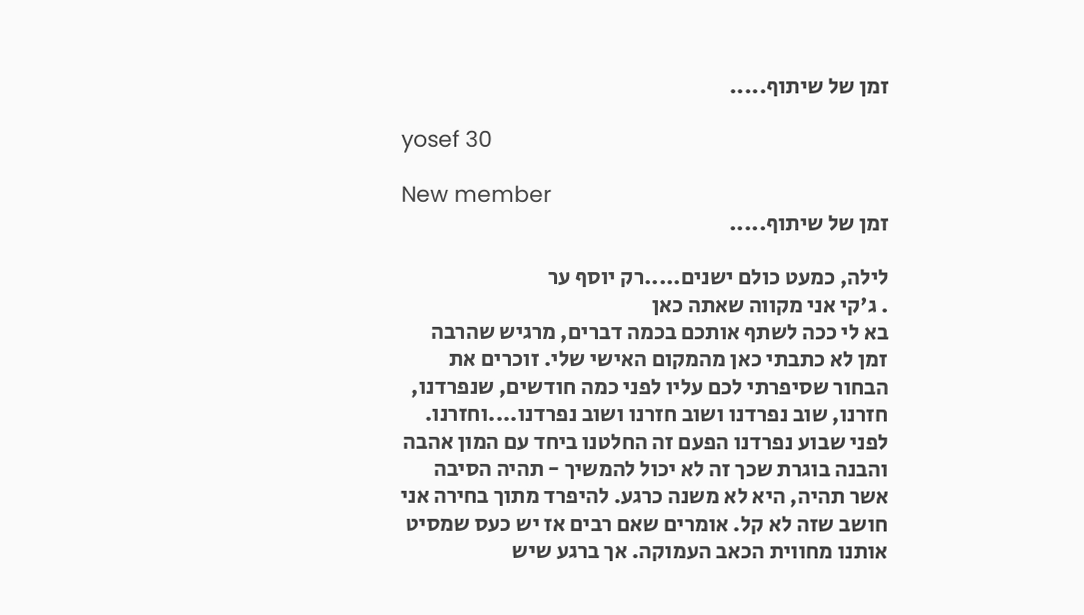זמן של שיתוף.....

yosef 30

New member
זמן של שיתוף.....

לילה, כמעט כולם ישנים.....רק יוסף ער
. ג'קי אני מקווה שאתה כאן
בא לי ככה לשתף אותכם בכמה דברים, מרגיש שהרבה זמן לא כתבתי כאן מהמקום האישי שלי. זוכרים את הבחור שסיפרתי לכם עליו לפני כמה חודשים, שנפרדנו, חזרנו, שוב נפרדנו ושוב חזרנו ושוב נפרדנו....וחזרנו. לפני שבוע נפרדנו הפעם זה החלטנו ביחד עם המון אהבה והבנה בוגרת שכך זה לא יכול להמשיך - תהיה הסיבה אשר תהיה, היא לא משנה כרגע. להיפרד מתוך בחירה אני חושב שזה לא קל. אומרים שאם רבים אז יש כעס שמסיט אותנו מחווית הכאב העמוקה. אך ברגע שיש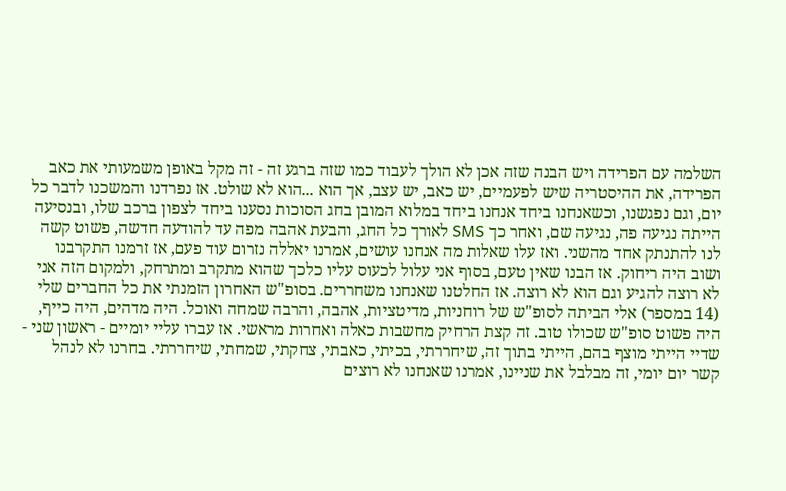השלמה עם הפרידה ויש הבנה שזה אכן לא הולך לעבוד כמו שזה ברגע זה - זה מקל באופן משמעותי את כאב הפרידה, את ההיסטריה שיש לפעמיים, יש כאב, יש עצב, אך הוא ...הוא לא שולט. אז נפרדנו והמשכנו לדבר כל יום, וגם נפגשנו, וכשאנחנו ביחד אנחנו ביחד במלוא המובן בחג הסוכות נסענו ביחד לצפון ברכב שלו, ובנסיעה הייתה נגיעה פה, נגיעה שם, ואחר כך SMS לאורך כל החג, והבעת אהבה מפה עד להודעה חדשה, פשוט קשה לנו להתנתק אחד מהשני. ואז עלו שאלות מה אנחנו עושים, אמרנו יאללה נזרום עוד פעם, אז זרמנו התקרבנו ושוב היה ריחוק. אז הבנו שאין טעם, בסוף אני עלול לכעוס עליו כלכך שהוא מתקרב ומתרחק, ולמקום הזה אני לא רוצה להגיע וגם הוא לא רוצה. אז החלטנו שאנחנו משחררים. בסופ"ש האחרון הזמנתי את כל החברים שלי (14 במספר) אלי הביתה לסופ"ש של רוחניות, מדיטציות, אהבה, והרבה שמחה ואוכל. היה מדהים, היה כייף, היה פשוט סופ"ש שכולו טוב. זה קצת הרחיק מחשבות כאלה ואחרות מראשי. אז עברו עליי יומיים - ראשון שני - שדיי הייתי מוצף בהם, הייתי בתוך זה, שיחררתי, בכיתי, כאבתי, צחקתי, שמחתי, שיחררתי. בחרנו לא לנהל קשר יום יומי, זה מבלבל את שניינו, אמרנו שאנחנו לא רוצים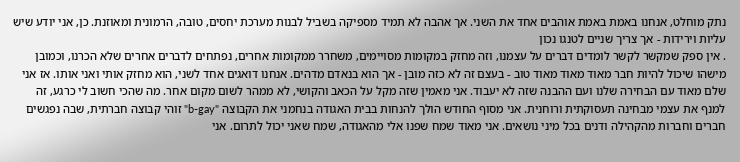נתק מוחלט, אנחנו באמת באמת אוהבים אחד את השני. אך אהבה לא תמיד מספיקה בשביל לבנות מערכת יחסים, טובה, הרמונית ומאוזנת. כן, אני יודע שיש עליות וירידות - אך צריך שניים לטנגו נכון
. אין ספק שמקשר לקשר לומדים דברים על עצמנו, וזה מחזק במקומות מסויימים, משחרר ממקומות אחרים, נפתחים לדברים אחרים שלא הכרנו, וכמובן מישהו שיכול להיות חבר מאוד מאוד מאוד טוב - בעצם זה לא כזה מובן - אך הוא בנאדם מדהים. אנחנו דואגים אחד לשני, הוא מחזק אותי ואני אותו. אז אני שלם מאוד עם הבחירה שלנו ועם ההבנה שזה לא יעבוד. אני מאמין שזה מקל על הכאב והקושי, לא ממהר לשום מקום אחר. מה שהכי חשוב לי כרגע, זה למנף את עצמי מבחינה תעסוקתית ורוחנית. אני מסוף החודש הולך להנחות בבית האגודה בנחמני את הקבוצה "b-gay" זוהי קבוצה חברתית, שבה נפגשים חברים וחברות מהקהילה ודנים בכל מיני נושאים. אני מאוד שמח שפנו אלי מהאגודה, שמח שאני יכול לתרום. אני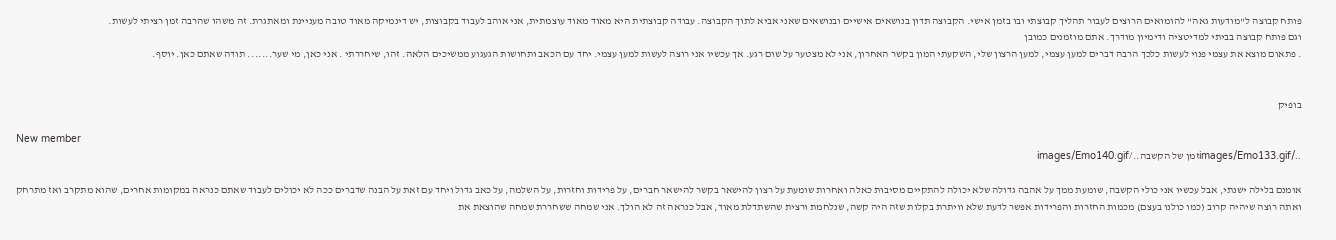פותח קבוצה ל"מודעות גאה" להומואים הרוצים לעבור תהליך קבוצתי ובו בזמן אישי. הקבוצה תדון בנושאים אישיים ובנושאים שאני אביא לתוך הקבוצה. עבודה קבוצתית היא מאוד מאוד עוצמתית, אני אוהב לעבוד בקבוצות, יש דינמיקה מאוד טובה מעניינת ומאתגרת. זה משהו שהרבה זמן רציתי לעשות.
וגם פותח קבוצה בביתי למדיטציה ודימיון מודרך. אתם מוזמנים כמובן
. פתאום מוצא את עצמי פנוי לעשות כלכך הרבה דברים למען עצמי, למען הרצון שלי, השקעתי המון בקשר האחרון, אני לא מצטער על שום רגע. אך עכשיו אני רוצה לעשות למען עצמי. יחד עם הכאב ותחושות הגעגוע ממשיכים הלאה. זהו, שיחררתי . אני כאן, מי שער....... תודה שאתם כאן. יוסף.


בופיק

New member
../images/Emo133.gifזמן של הקשבה../images/Emo140.gif

אומנם בלילה ישנתי, אבל עכשיו אני כולי הקשבה, שומעת ממך על אהבה גדולה שלא יכולה להתקיים מסיבות כאלה ואחרות שומעת על רצון להישאר בקשר להישאר חברים, על פרידות וחזרות, על השלמה, על כאב גדול ויחד עם זאת על הבנה שדברים ככה לא יכולים לעבוד שאתם כנראה במקומות אחרים, שהוא מתקרב ואז מתרחק ואתה רוצה שיהיה קרוב (כמו כולנו בעצם) מכמות החזרות והפרידות אפשר לדעת שלא וויתרת בקלות שזה היה קשה, שנלחמת ורצית שהשתדלת מאוד, אבל כנראה זה לא הולך. אני שמחה ששחררת שמחה שהוצאת את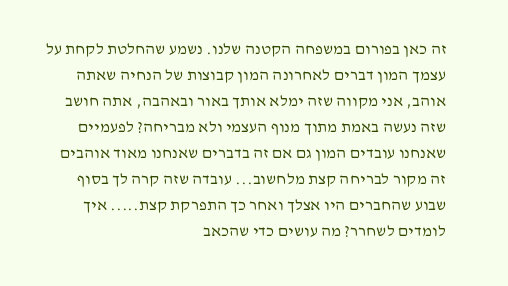זה כאן בפורום במשפחה הקטנה שלנו. נשמע שהחלטת לקחת על עצמך המון דברים לאחרונה המון קבוצות של הנחיה שאתה אוהב, אני מקווה שזה ימלא אותך באור ובאהבה, אתה חושב שזה נעשה באמת מתוך מנוף העצמי ולא מבריחה? לפעמיים שאנחנו עובדים המון גם אם זה בדברים שאנחנו מאוד אוהבים זה מקור לבריחה קצת מלחשוב... עובדה שזה קרה לך בסוף שבוע שהחברים היו אצלך ואחר כך התפרקת קצת..... איך לומדים לשחרר? מה עושים כדי שהכאב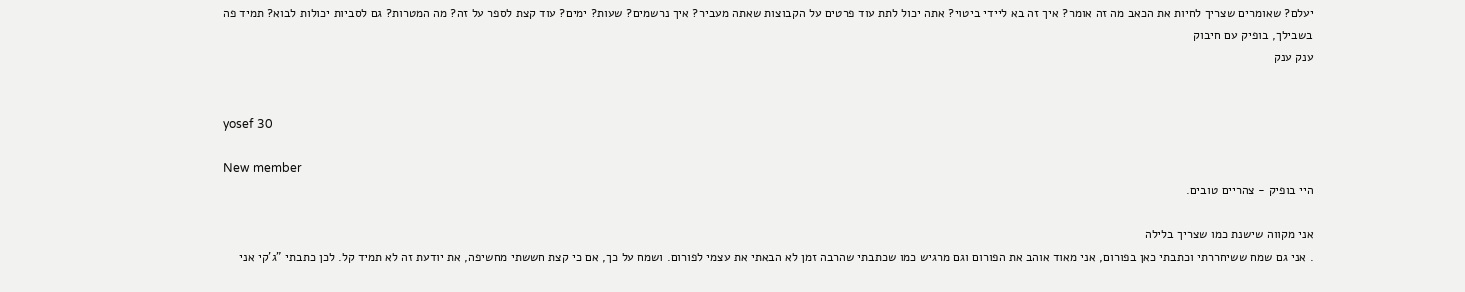יעלם? שאומרים שצריך לחיות את הכאב מה זה אומר? איך זה בא ליידי ביטוי? אתה יכול לתת עוד פרטים על הקבוצות שאתה מעביר? איך נרשמים? שעות? ימים? עוד קצת לספר על זה? מה המטרות? גם לסביות יכולות לבוא? תמיד פה בשבילך, בופיק עם חיבוק
ענק ענק


yosef 30

New member
היי בופיק - צהריים טובים.

אני מקווה שישנת כמו שצריך בלילה
. אני גם שמח ששיחררתי וכתבתי כאן בפורום, אני מאוד אוהב את הפורום וגם מרגיש כמו שכתבתי שהרבה זמן לא הבאתי את עצמי לפורום. ושמח על כך, אם כי קצת חששתי מחשיפה, את יודעת זה לא תמיד קל. לכן כתבתי "ג'קי אני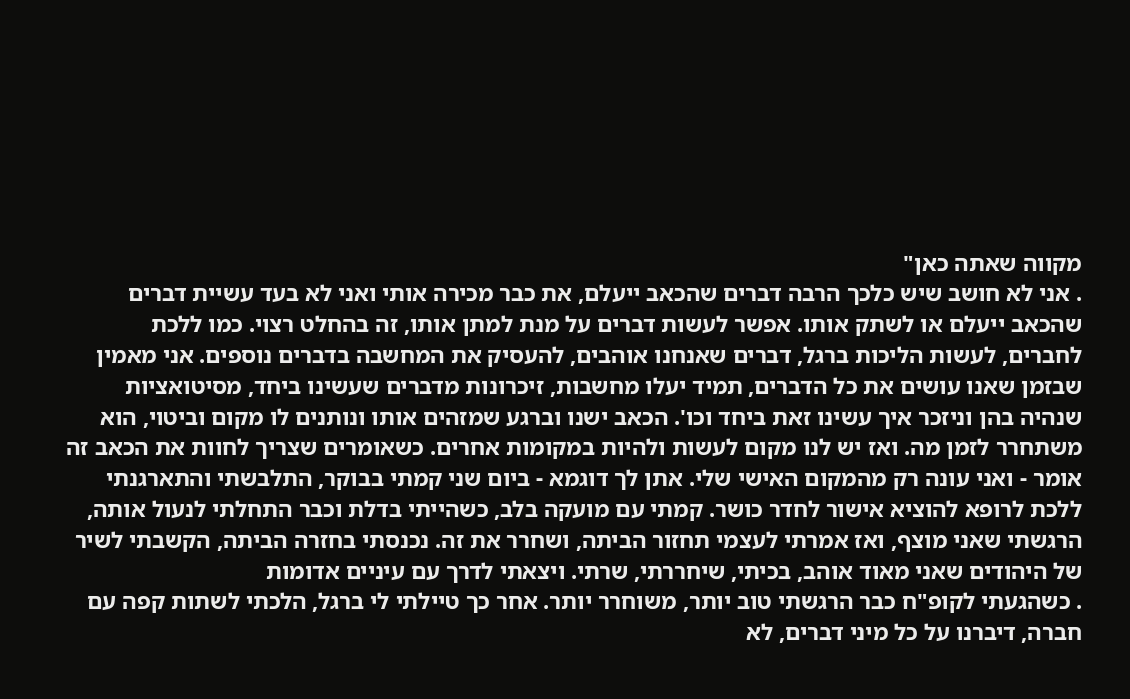מקווה שאתה כאן"
. אני לא חושב שיש כלכך הרבה דברים שהכאב ייעלם, את כבר מכירה אותי ואני לא בעד עשיית דברים שהכאב ייעלם או לשתק אותו. אפשר לעשות דברים על מנת למתן אותו, זה בהחלט רצוי. כמו ללכת לחברים, לעשות הליכות ברגל, דברים שאנחנו אוהבים, להעסיק את המחשבה בדברים נוספים. אני מאמין שבזמן שאנו עושים את כל הדברים, תמיד יעלו מחשבות, זיכרונות מדברים שעשינו ביחד, מסיטואציות שנהיה בהן וניזכר איך עשינו זאת ביחד וכו'. הכאב ישנו וברגע שמזהים אותו ונותנים לו מקום וביטוי, הוא משתחרר לזמן מה. ואז יש לנו מקום לעשות ולהיות במקומות אחרים. כשאומרים שצריך לחוות את הכאב זה אומר - ואני עונה רק מהמקום האישי שלי. אתן לך דוגמא - ביום שני קמתי בבוקר, התלבשתי והתארגנתי ללכת לרופא להוציא אישור לחדר כושר. קמתי עם מועקה בלב, כשהייתי בדלת וכבר התחלתי לנעול אותה, הרגשתי שאני מוצף, ואז אמרתי לעצמי תחזור הביתה, ושחרר את זה. נכנסתי בחזרה הביתה, הקשבתי לשיר של היהודים שאני מאוד אוהב, בכיתי, שיחררתי, שרתי. ויצאתי לדרך עם עיניים אדומות
. כשהגעתי לקופ"ח כבר הרגשתי טוב יותר, משוחרר יותר. אחר כך טיילתי לי ברגל, הלכתי לשתות קפה עם חברה, דיברנו על כל מיני דברים, לא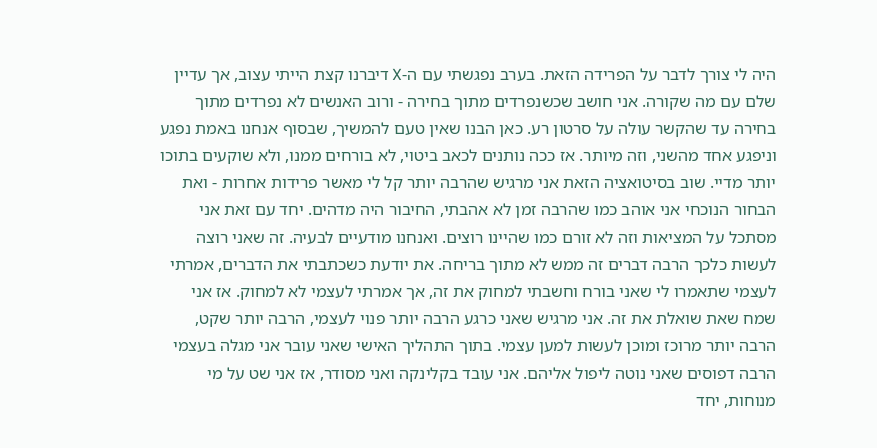היה לי צורך לדבר על הפרידה הזאת. בערב נפגשתי עם ה-X דיברנו קצת הייתי עצוב, אך עדיין שלם עם מה שקורה. אני חושב שכשנפרדים מתוך בחירה - ורוב האנשים לא נפרדים מתוך בחירה עד שהקשר עולה על סרטון רע. כאן הבנו שאין טעם להמשיך, שבסוף אנחנו באמת נפגע וניפגע אחד מהשני, וזה מיותר. אז ככה נותנים לכאב ביטוי, לא בורחים ממנו, ולא שוקעים בתוכו יותר מדיי. שוב בסיטואציה הזאת אני מרגיש שהרבה יותר קל לי מאשר פרידות אחרות - ואת הבחור הנוכחי אני אוהב כמו שהרבה זמן לא אהבתי, החיבור היה מדהים. יחד עם זאת אני מסתכל על המציאות וזה לא זורם כמו שהיינו רוצים. ואנחנו מודעיים לבעיה. זה שאני רוצה לעשות כלכך הרבה דברים זה ממש לא מתוך בריחה. את יודעת כשכתבתי את הדברים, אמרתי לעצמי שתאמרו לי שאני בורח וחשבתי למחוק את זה, אך אמרתי לעצמי לא למחוק. אז אני שמח שאת שואלת את זה. אני מרגיש שאני כרגע הרבה יותר פנוי לעצמי, הרבה יותר שקט, הרבה יותר מרוכז ומוכן לעשות למען עצמי. בתוך התהליך האישי שאני עובר אני מגלה בעצמי הרבה דפוסים שאני נוטה ליפול אליהם. אני עובד בקלינקה ואני מסודר, אז אני שט על מי מנוחות, יחד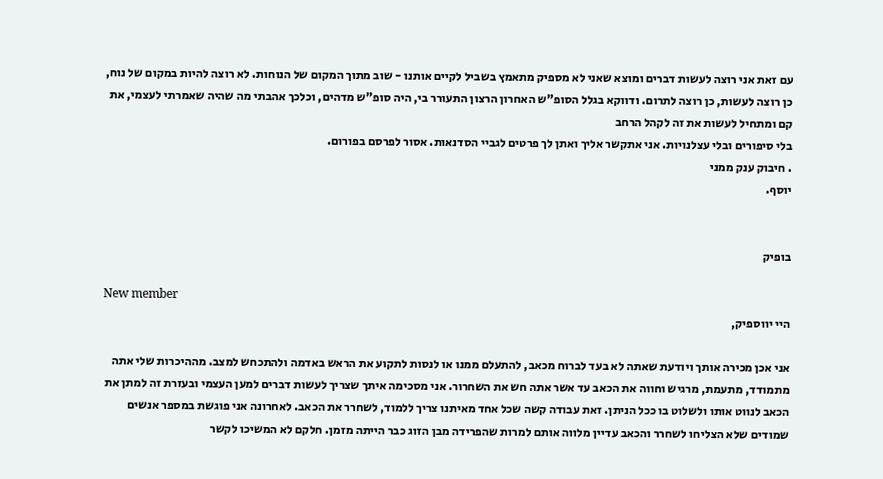עם זאת אני רוצה לעשות דברים ומוצא שאני לא מספיק מתאמץ בשביל לקיים אותנו - שוב מתוך המקום של הנוחות. לא רוצה להיות במקום של נוח, כן רוצה לעשות, כן רוצה לתרום. ודווקא בגלל הסופ"ש האחרון הרצון התעורר בי, היה סופ"ש מדהים, וכלכך אהבתי מה שהיה שאמרתי לעצמי, את קם ומתחיל לעשות את זה לקהל הרחב
בלי סיפורים ובלי עצלנויות. אני אתקשר אליך ואתן לך פרטים לגביי הסדנאות. אסור לפרסם בפורום.
. חיבוק ענק ממני
יוסף.


בופיק

New member
היי יווספיק,

אני אכן מכירה אותך ויודעת שאתה לא בעד לברוח מכאב, להתעלם ממנו או לנסות לתקוע את הראש באדמה ולהתכחש למצב. מההיכרות שלי אתה מתמודד, מתעמת, מרגיש וחווה את הכאב עד אשר אתה חש את השחרור. אני מסכימה איתך שצריך לעשות דברים למען העצמי ובעזרת זה למתן את הכאב לנווט אותו ולשלוט בו ככל הניתן. זאת עבודה קשה שכל אחד מאיתנו צריך ללמוד, לשחרר את הכאב. לאחרונה אני פוגשת במספר אנשים שמודים שלא הצליחו לשחרר והכאב עדיין מלווה אותם למרות שהפרידה מבן הזוג כבר הייתה מזמן. חלקם לא המשיכו לקשר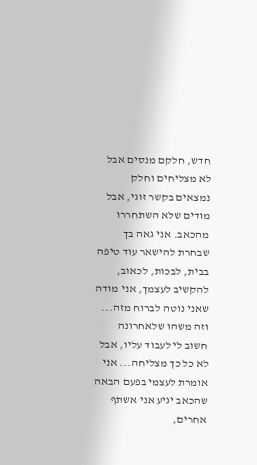חדש, חלקם מנסים אבל לא מצליחים וחלק נמצאים בקשר זוגי, אבל מודים שלא השתחררו מהכאב. אני גאה בך שבחרת להישאר עוד טיפה בבית, לבכות, לכאוב, להקשיב לעצמך, אני מודה שאני נוטה לברוח מזה... וזה משהו שלאחרונה חשוב לי לעבוד עליו, אבל לא כל כך מצליחה... אני אומרת לעצמי בפעם הבאה שהכאב יגיע אני אשתף אחרים,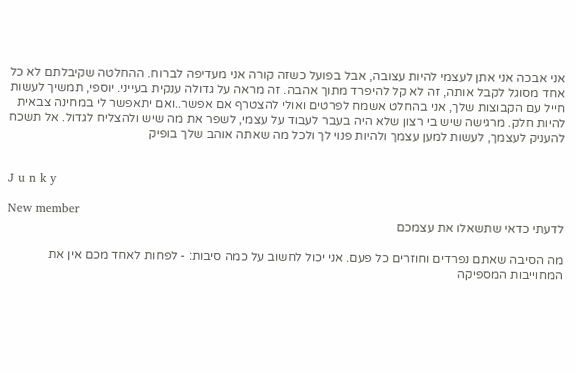אני אבכה אני אתן לעצמי להיות עצובה, אבל בפועל כשזה קורה אני מעדיפה לברוח. ההחלטה שקיבלתם לא כל אחד מסוגל לקבל אותה, זה לא קל להיפרד מתוך אהבה. זה מראה על גדולה ענקית בעייני. יוספי, תמשיך לעשות חייל עם הקבוצות שלך, אני בהחלט אשמח לפרטים ואולי להצטרף אם אפשר..ואם יתאפשר לי במחינה צבאית להיות חלק. מרגישה שיש בי רצון שלא היה בעבר לעבוד על עצמי, לשפר את מה שיש ולהצליח לגדול. אל תשכח להעניק לעצמך, לעשות למען עצמך ולהיות פנוי לך ולכל מה שאתה אוהב שלך בופיק


J u n k y

New member
לדעתי כדאי שתשאלו את עצמכם

מה הסיבה שאתם נפרדים וחוזרים כל פעם. אני יכול לחשוב על כמה סיבות: - לפחות לאחד מכם אין את המחוייבות המספיקה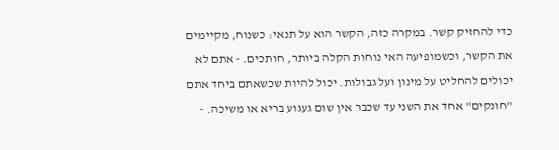כדי להחזיק קשר. במקרה כזה, הקשר הוא על תנאי: כשנוח, מקיימים את הקשר, וכשמופיעה האי נוחות הקלה ביותר, חותכים. - אתם לא יכולים להחליט על מינון ועל גבולות. יכול להיות שכשאתם ביחד אתם "חונקים" אחד את השני עד שכבר אין שום געגוע בריא או משיכה. -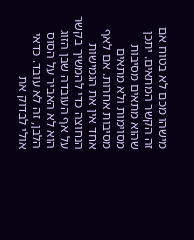מישהו מכם לא בטוח אם זה הקשר המתאים. יתכן שהוא מתאים מסיבות מסוימות ולא מתאים מסיבות אחרות. אם לאף אחד אין את הגמישות הנחוצה כדי להמשיך בקשר על אף העובדה שבן הזוג הוא לא האביר על הסוס הלבן, זה לא עובד. כדאי אולי לבדוק את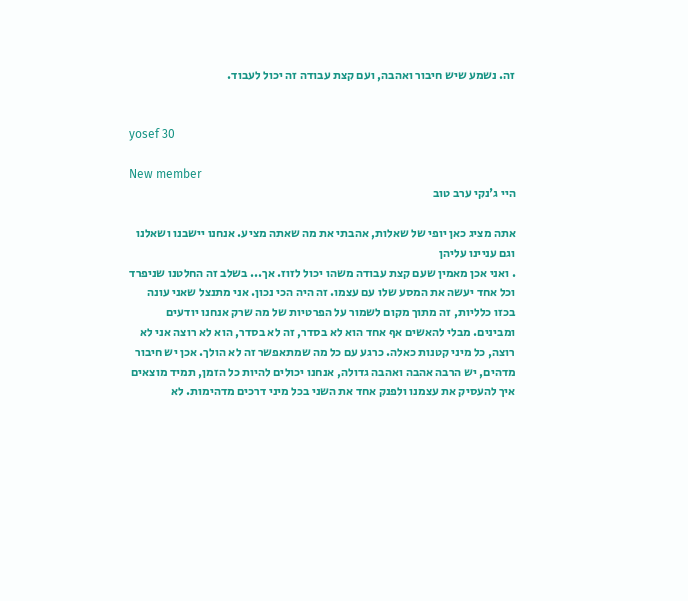זה. נשמע שיש חיבור ואהבה, ועם קצת עבודה זה יכול לעבוד.


yosef 30

New member
היי ג'נקי ערב טוב

אתה מציג כאן יופי של שאלות, אהבתי את מה שאתה מציע. אנחנו יישבנו ושאלנו וגם עניינו עליהן
. ואני אכן מאמין שעם קצת עבודה משהו יכול לזוז. אך... בשלב זה החלטנו שניפרד וכל אחד יעשה את המסע שלו עם עצמו. זה היה הכי נכון. אני מתנצל שאני עונה בכזו כלליות, זה מתוך מקום לשמור על הפרטיות של מה שרק אנחנו יודעים ומבינים. מבלי להאשים אף אחד הוא לא בסדר, זה לא בסדר, הוא לא רוצה אני לא רוצה, כל מיני קטנות כאלה. כרגע עם כל מה שמתאפשר זה לא הולך. אכן יש חיבור מדהים, יש הרבה אהבה ואהבה גדולה, אנחנו יכולים להיות כל הזמן, תמיד מוצאים איך להעסיק את עצמנו ולפנק אחד את השני בכל מיני דרכים מדהימות. לא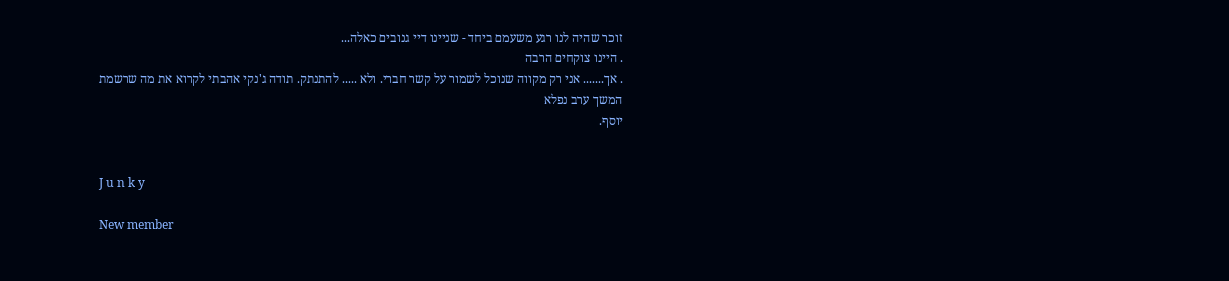זוכר שהיה לנו רגע משעמם ביחד - שניינו דיי גנובים כאלה...
. היינו צוקחים הרבה
. אך....... אני רק מקווה שנוכל לשמור על קשר חברי. ולא ..... להתנתק. תודה ג'נקי אהבתי לקרוא את מה שרשמת
המשך ערב נפלא
יוסף.


J u n k y

New member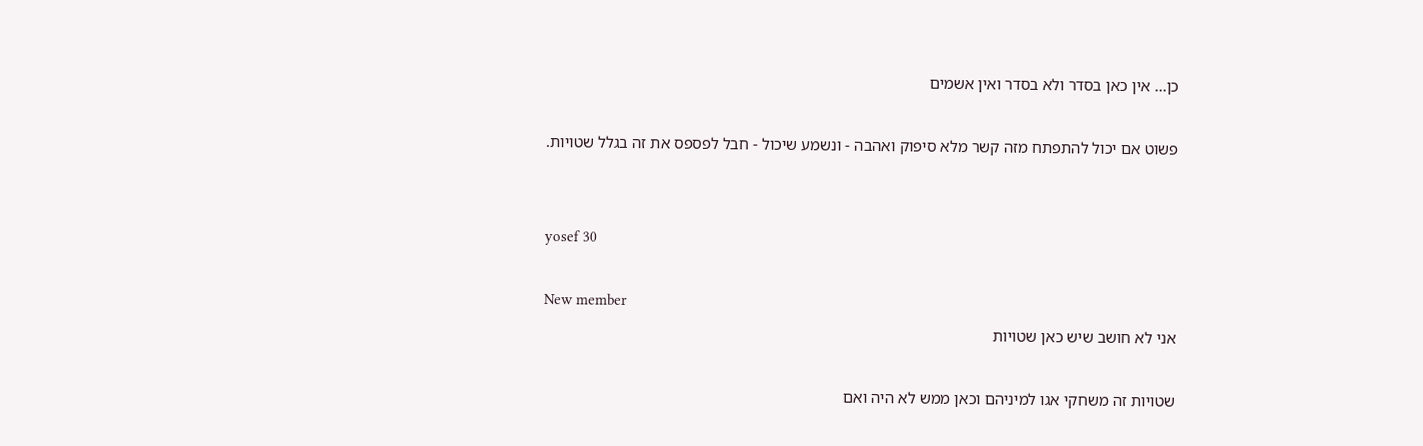כן... אין כאן בסדר ולא בסדר ואין אשמים

פשוט אם יכול להתפתח מזה קשר מלא סיפוק ואהבה - ונשמע שיכול - חבל לפספס את זה בגלל שטויות.


yosef 30

New member
אני לא חושב שיש כאן שטויות

שטויות זה משחקי אגו למיניהם וכאן ממש לא היה ואם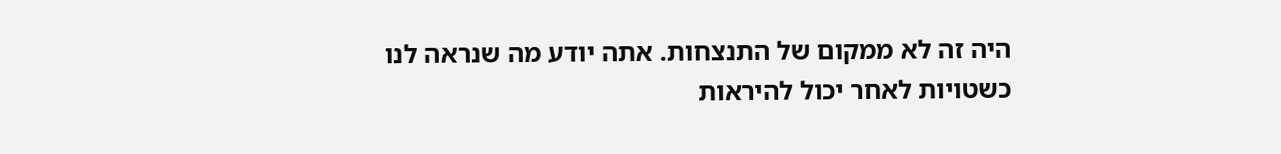היה זה לא ממקום של התנצחות. אתה יודע מה שנראה לנו כשטויות לאחר יכול להיראות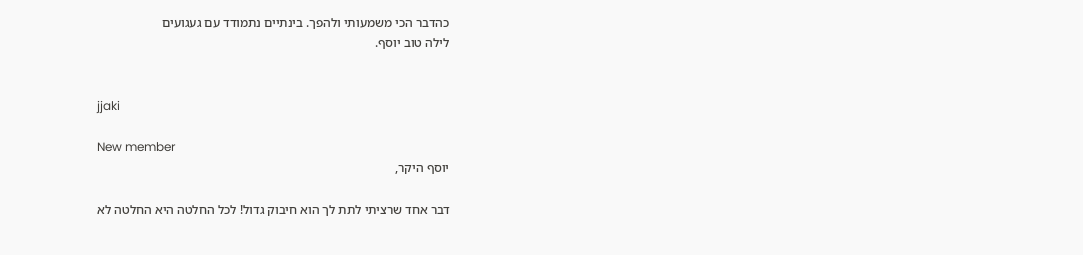כהדבר הכי משמעותי ולהפך. בינתיים נתמודד עם געגועים
לילה טוב יוסף.


jjaki

New member
יוסף היקר,

דבר אחד שרציתי לתת לך הוא חיבוק גדול! לכל החלטה היא החלטה לא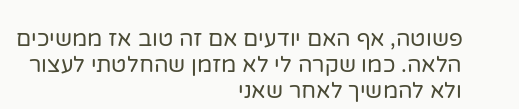פשוטה, אף האם יודעים אם זה טוב אז ממשיכים הלאה. כמו שקרה לי לא מזמן שהחלטתי לעצור ולא להמשיך לאחר שאני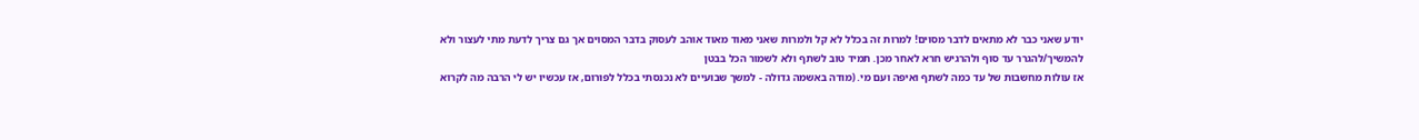יודע שאני כבר לא מתאים לדבר מסוים! למרות זה בכלל לא קל ולמרות שאני מאוד מאוד אוהב לעסוק בדבר המסוים אך גם צריך לדעת מתי לעצור ולא להמשיך/להגרר עד סוף ולהרגיש חרא לאחר מכן. תמיד טוב לשתף ולא לשמור הכל בבטן
אז עולות מחשבות של עד כמה לשתף ואיפה ועם מי. (מודה באשמה גדולה - למשך שבועיים לא נכנסתי בכלל לפורום, אז עכשיו יש לי הרבה מה לקרוא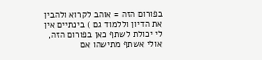בפורום הזה = אוהב לקרוא ולהבין את הדיון וללמוד גם ) בינתיים אין לי יכולת לשתף כאן בפורום הזה, אולי אשתף מתישהו אם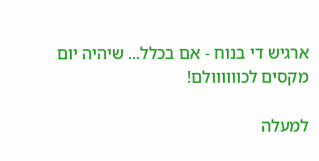ארגיש די בנוח - אם בכלל... שיהיה יום מקסים לכוווווולם!

למעלה